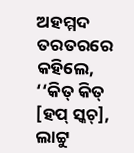ଅହମ୍ମଦ ତରତରରେ କହିଲେ, ‘‘କିତ୍ କିତ୍ [ହପ୍ ସ୍କଚ୍], ଲାଟ୍ଟୁ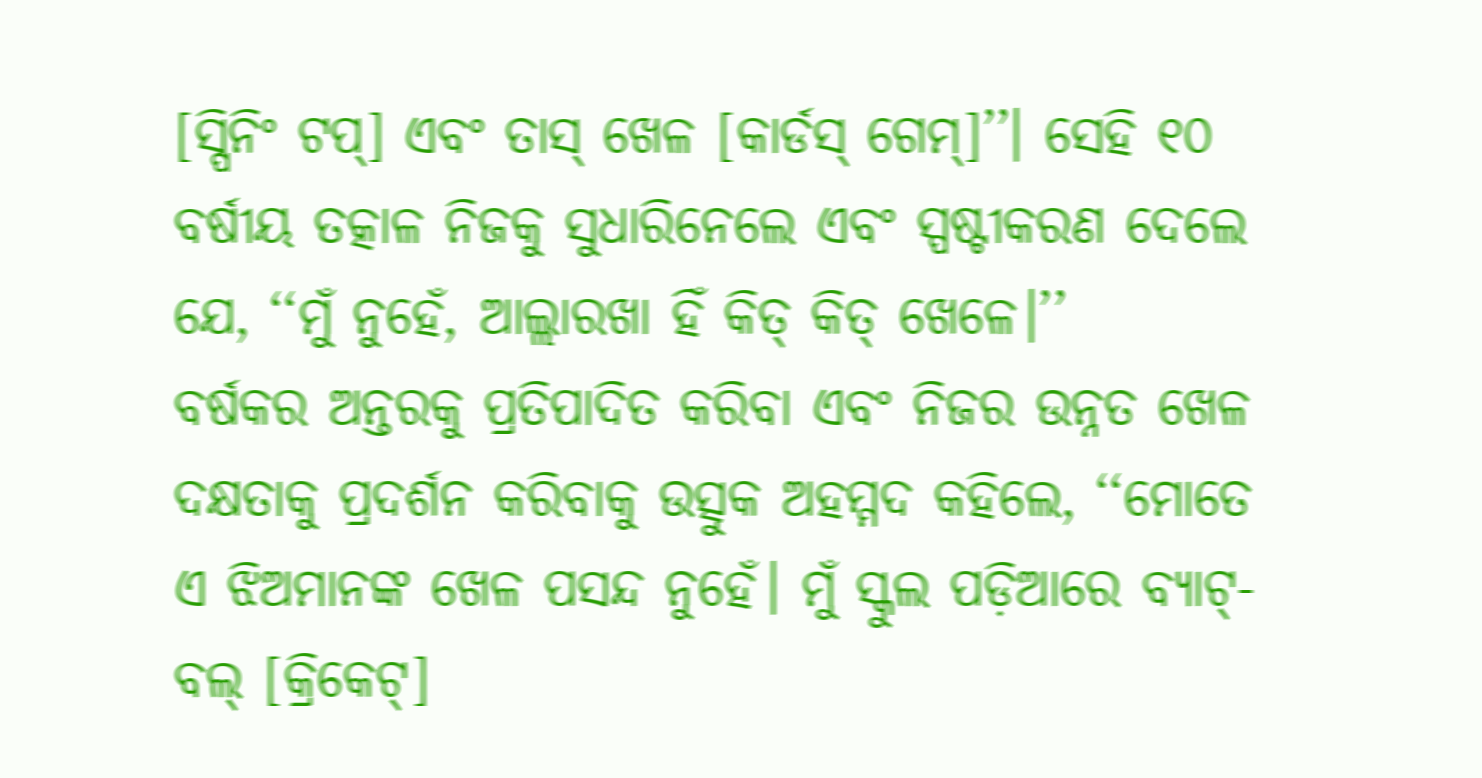[ସ୍ପିନିଂ ଟପ୍] ଏବଂ ତାସ୍ ଖେଳ [କାର୍ଡସ୍ ଗେମ୍]’’। ସେହି ୧୦ ବର୍ଷୀୟ ତତ୍କାଳ ନିଜକୁ ସୁଧାରିନେଲେ ଏବଂ ସ୍ପଷ୍ଟୀକରଣ ଦେଲେ ଯେ, ‘‘ମୁଁ ନୁହେଁ, ଆଲ୍ଲାରଖା ହିଁ କିତ୍ କିତ୍ ଖେଳେ।’’
ବର୍ଷକର ଅନ୍ତରକୁ ପ୍ରତିପାଦିତ କରିବା ଏବଂ ନିଜର ଉନ୍ନତ ଖେଳ ଦକ୍ଷତାକୁ ପ୍ରଦର୍ଶନ କରିବାକୁ ଉତ୍ସୁକ ଅହମ୍ମଦ କହିଲେ, ‘‘ମୋତେ ଏ ଝିଅମାନଙ୍କ ଖେଳ ପସନ୍ଦ ନୁହେଁ। ମୁଁ ସ୍କୁଲ ପଡ଼ିଆରେ ବ୍ୟାଟ୍-ବଲ୍ [କ୍ରିକେଟ୍]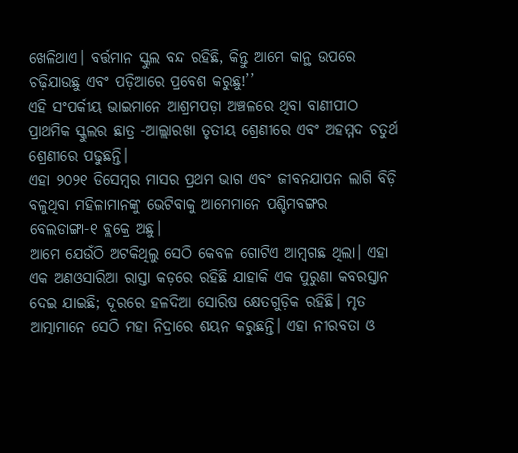ଖେଳିଥାଏ। ବର୍ତ୍ତମାନ ସ୍କୁଲ ବନ୍ଦ ରହିଛି, କିନ୍ତୁ ଆମେ କାନ୍ଥ ଉପରେ ଚଢ଼ିଯାଉଛୁ ଏବଂ ପଡ଼ିଆରେ ପ୍ରବେଶ କରୁଛୁ!’’
ଏହି ସଂପର୍କୀୟ ଭାଇମାନେ ଆଶ୍ରମପଡ଼ା ଅଞ୍ଚଳରେ ଥିବା ବାଣୀପୀଠ ପ୍ରାଥମିକ ସ୍କୁଲର ଛାତ୍ର -ଆଲ୍ଲାରଖା ତୃତୀୟ ଶ୍ରେଣୀରେ ଏବଂ ଅହମ୍ମଦ ଚତୁର୍ଥ ଶ୍ରେଣୀରେ ପଢୁଛନ୍ତି।
ଏହା ୨୦୨୧ ଡିସେମ୍ବର ମାସର ପ୍ରଥମ ଭାଗ ଏବଂ ଜୀବନଯାପନ ଲାଗି ବିଡ଼ି ବଳୁଥିବା ମହିଳାମାନଙ୍କୁ ଭେଟିବାକୁ ଆମେମାନେ ପଶ୍ଚିମବଙ୍ଗର ବେଲଡାଙ୍ଗା-୧ ବ୍ଲକ୍ରେ ଅଛୁ।
ଆମେ ଯେଉଁଠି ଅଟକିଥିଲୁ ସେଠି କେବଳ ଗୋଟିଏ ଆମ୍ବଗଛ ଥିଲା। ଏହା ଏକ ଅଣଓସାରିଆ ରାସ୍ତା କଡ଼ରେ ରହିଛି ଯାହାକି ଏକ ପୁରୁଣା କବରସ୍ତାନ ଦେଇ ଯାଇଛି; ଦୂରରେ ହଳଦିଆ ସୋରିଷ କ୍ଷେତଗୁଡ଼ିକ ରହିଛି। ମୃତ ଆତ୍ମାମାନେ ସେଠି ମହା ନିଦ୍ରାରେ ଶୟନ କରୁଛନ୍ତି। ଏହା ନୀରବତା ଓ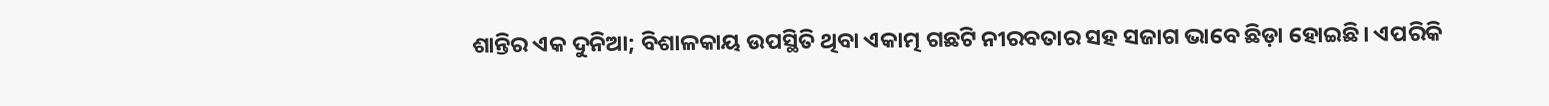ଶାନ୍ତିର ଏକ ଦୁନିଆ; ବିଶାଳକାୟ ଉପସ୍ଥିତି ଥିବା ଏକାତ୍ମ ଗଛଟି ନୀରବତାର ସହ ସଜାଗ ଭାବେ ଛିଡ଼ା ହୋଇଛି। ଏପରିକି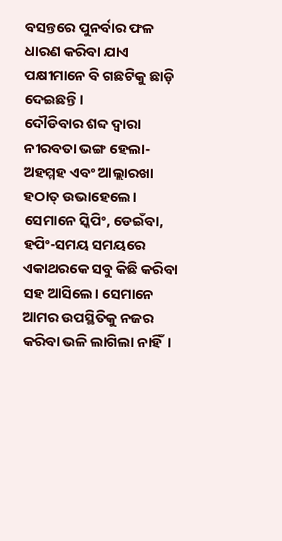ବସନ୍ତରେ ପୁନର୍ବାର ଫଳ ଧାରଣ କରିବା ଯାଏ ପକ୍ଷୀମାନେ ବି ଗଛଟିକୁ ଛାଡ଼ି ଦେଇଛନ୍ତି।
ଦୌଡିବାର ଶବ୍ଦ ଦ୍ୱାରା ନୀରବତା ଭଙ୍ଗ ହେଲା-ଅହମ୍ମହ ଏବଂ ଆଲ୍ଲାରଖା ହଠାତ୍ ଉଭାହେଲେ। ସେମାନେ ସ୍କିପିଂ, ଡେଇଁବା, ହପିଂ-ସମୟ ସମୟରେ ଏକାଥରକେ ସବୁ କିଛି କରିବା ସହ ଆସିଲେ। ସେମାନେ ଆମର ଉପସ୍ଥିତିକୁ ନଜର କରିବା ଭଳି ଲାଗିଲା ନାହିଁ।